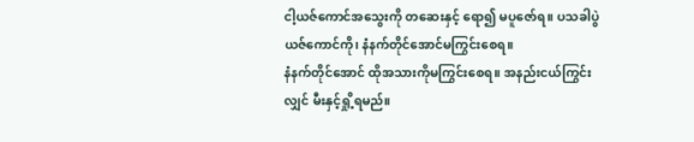ငါ့ယဇ်ကောင်အသွေးကို တဆေးနှင့် ရော၍ မပူဇော်ရ။ ပသခါပွဲယဇ်ကောင်ကို၊ နံနက်တိုင်အောင်မကြွင်းစေရ။
နံနက်တိုင်အောင် ထိုအသားကိုမကြွင်းစေရ။ အနည်းငယ်ကြွင်းလျှင် မီးနှင့်ရှို့ရမည်။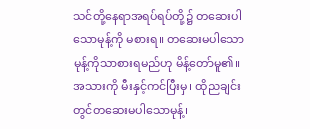သင်တို့နေရာအရပ်ရပ်တို့၌ တဆေးပါသောမုန့်ကို မစားရ။ တဆေးမပါသောမုန့်ကိုသာစားရမည်ဟု မိန့်တော်မူ၏။
အသားကို မီးနှင့်ကင်ပြီးမှ၊ ထိုညချင်းတွင်တဆေးမပါသောမုန့်၊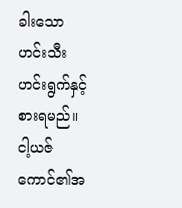ခါးသော ဟင်းသီးဟင်းရွက်နှင့် စားရမည်။
ငါ့ယဇ်ကောင်၏အ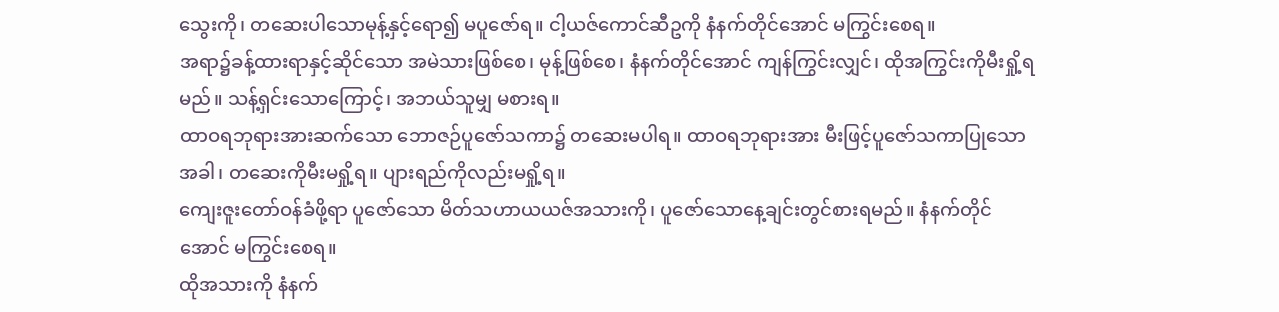သွေးကို၊ တဆေးပါသောမုန့်နှင့်ရော၍ မပူဇော်ရ။ ငါ့ယဇ်ကောင်ဆီဥကို နံနက်တိုင်အောင် မကြွင်းစေရ။
အရာ၌ခန့်ထားရာနှင့်ဆိုင်သော အမဲသားဖြစ်စေ၊ မုန့်ဖြစ်စေ၊ နံနက်တိုင်အောင် ကျန်ကြွင်းလျှင်၊ ထိုအကြွင်းကိုမီးရှို့ရမည်။ သန့်ရှင်းသောကြောင့်၊ အဘယ်သူမျှ မစားရ။
ထာဝရဘုရားအားဆက်သော ဘောဇဉ်ပူဇော်သကာ၌ တဆေးမပါရ။ ထာဝရဘုရားအား မီးဖြင့်ပူဇော်သကာပြုသောအခါ၊ တဆေးကိုမီးမရှို့ရ။ ပျားရည်ကိုလည်းမရှို့ရ။
ကျေးဇူးတော်ဝန်ခံဖို့ရာ ပူဇော်သော မိတ်သဟာယယဇ်အသားကို၊ ပူဇော်သောနေ့ချင်းတွင်စားရမည်။ နံနက်တိုင်အောင် မကြွင်းစေရ။
ထိုအသားကို နံနက်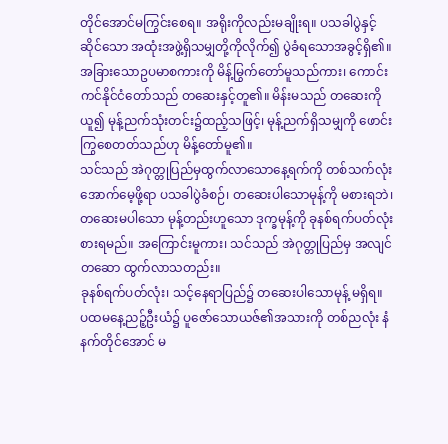တိုင်အောင်မကြွင်းစေရ။ အရိုးကိုလည်းမချိုးရ။ ပသခါပွဲနှင့် ဆိုင်သော အထုံးအဖွဲ့ရှိသမျှတို့ကိုလိုက်၍ ပွဲခံရသောအခွင့်ရှိ၏။
အခြားသောဥပမာစကားကို မိန့်မြွက်တော်မူသည်ကား၊ ကောင်းကင်နိုင်ငံတော်သည် တဆေးနှင့်တူ၏။ မိန်းမသည် တဆေးကိုယူ၍ မုန့်ညက်သုံးတင်း၌ထည့်သဖြင့်၊ မုန့်ညက်ရှိသမျှကို ဖောင်းကြွစေတတ်သည်ဟု မိန့်တော်မူ၏။
သင်သည် အဲဂုတ္တုပြည်မှထွက်လာသောနေ့ရက်ကို တစ်သက်လုံးအောက်မေ့ဖို့ရာ ပသခါပွဲခံစဉ်၊ တဆေးပါသောမုန့်ကို မစားရဘဲ၊ တဆေးမပါသော မုန့်တည်းဟူသော ဒုက္ခမုန့်ကို ခုနစ်ရက်ပတ်လုံးစားရမည်။ အကြောင်းမူကား၊ သင်သည် အဲဂုတ္တုပြည်မှ အလျင်တဆော ထွက်လာသတည်း။
ခုနစ်ရက်ပတ်လုံး၊ သင့်နေရာပြည်၌ တဆေးပါသောမုန့် မရှိရ။ ပထမနေ့ညဉ့်ဦးယံ၌ ပူဇော်သောယဇ်၏အသားကို တစ်ညလုံး နံနက်တိုင်အောင် မ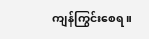ကျန်ကြွင်းစေရ။